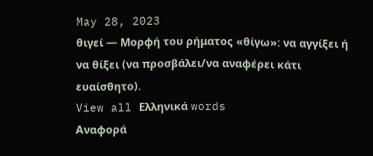May 28, 2023
θιγεί — Μορφή του ρήματος «θίγω»: να αγγίξει ή να θίξει (να προσβάλει/να αναφέρει κάτι ευαίσθητο).
View all Ελληνικά words
Αναφορά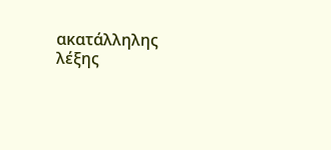ακατάλληλης λέξης